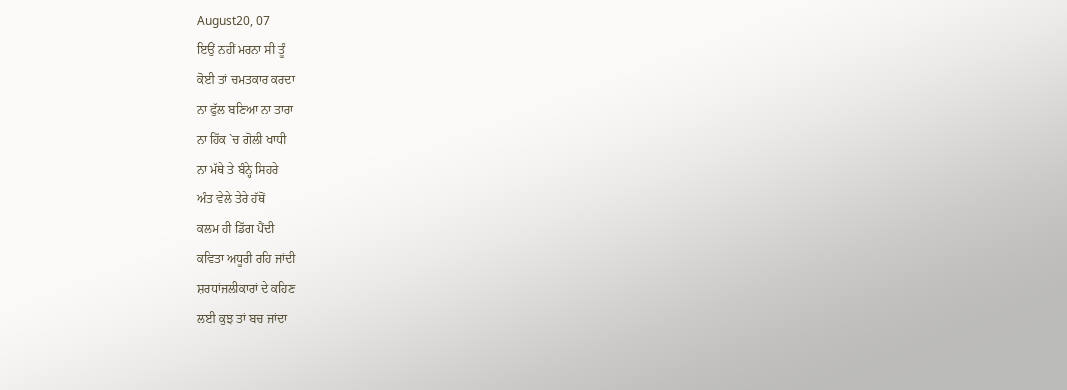August20, 07
ਇਉਂ ਨਹੀਂ ਮਰਨਾ ਸੀ ਤੂੰ
ਕੋਈ ਤਾਂ ਚਮਤਕਾਰ ਕਰਦਾ
ਨਾ ਫੁੱਲ ਬਣਿਆ ਨਾ ਤਾਰਾ
ਨਾ ਹਿੱਕ `ਚ ਗੋਲੀ ਖਾਧੀ
ਨਾ ਮੱਥੇ ਤੇ ਬੰਨ੍ਹੇ ਸਿਹਰੇ
ਅੰਤ ਵੇਲੇ ਤੇਰੇ ਹੱਥੋਂ
ਕਲਮ ਹੀ ਡਿੱਗ ਪੈਂਦੀ
ਕਵਿਤਾ ਅਧੂਰੀ ਰਹਿ ਜਾਂਦੀ
ਸ਼ਰਧਾਂਜਲੀਕਾਰਾਂ ਦੇ ਕਹਿਣ
ਲਈ ਕੁਝ ਤਾਂ ਬਚ ਜਾਂਦਾ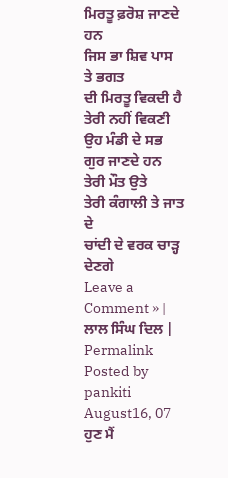ਮਿਰਤੂ ਫ਼ਰੋਸ਼ ਜਾਣਦੇ ਹਨ
ਜਿਸ ਭਾ ਸ਼ਿਵ ਪਾਸ ਤੇ ਭਗਤ
ਦੀ ਮਿਰਤੂ ਵਿਕਦੀ ਹੈ
ਤੇਰੀ ਨਹੀਂ ਵਿਕਣੀ
ਉਹ ਮੰਡੀ ਦੇ ਸਭ ਗੁਰ ਜਾਣਦੇ ਹਨ
ਤੇਰੀ ਮੌਤ ਉਤੇ
ਤੇਰੀ ਕੰਗਾਲੀ ਤੇ ਜਾਤ ਦੇ
ਚਾਂਦੀ ਦੇ ਵਰਕ ਚਾੜ੍ਹ ਦੇਣਗੇ
Leave a Comment » |
ਲਾਲ ਸਿੰਘ ਦਿਲ |
Permalink
Posted by pankiti
August16, 07
ਹੁਣ ਮੈਂ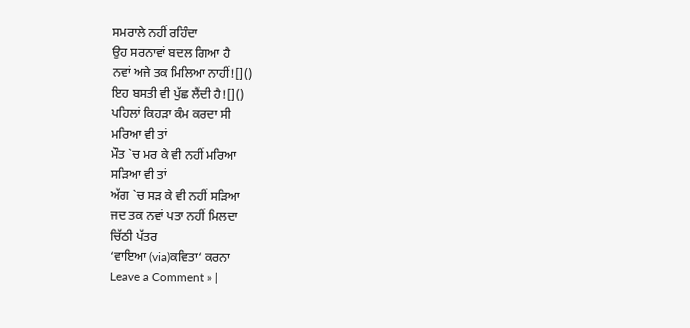ਸਮਰਾਲੇ ਨਹੀਂ ਰਹਿੰਦਾ
ਉਹ ਸਰਨਾਵਾਂ ਬਦਲ ਗਿਆ ਹੈ
ਨਵਾਂ ਅਜੇ ਤਕ ਮਿਲਿਆ ਨਾਹੀਂ![]()
ਇਹ ਬਸਤੀ ਵੀ ਪੁੱਛ ਲੈਂਦੀ ਹੈ![]()
ਪਹਿਲਾਂ ਕਿਹੜਾ ਕੰਮ ਕਰਦਾ ਸੀ
ਮਰਿਆ ਵੀ ਤਾਂ
ਮੌਤ `ਚ ਮਰ ਕੇ ਵੀ ਨਹੀਂ ਮਰਿਆ
ਸੜਿਆ ਵੀ ਤਾਂ
ਅੱਗ `ਚ ਸੜ ਕੇ ਵੀ ਨਹੀਂ ਸੜਿਆ
ਜਦ ਤਕ ਨਵਾਂ ਪਤਾ ਨਹੀਂ ਮਿਲਦਾ
ਚਿੱਠੀ ਪੱਤਰ
‘ਵਾਇਆ (via)ਕਵਿਤਾ‘ ਕਰਨਾ
Leave a Comment » |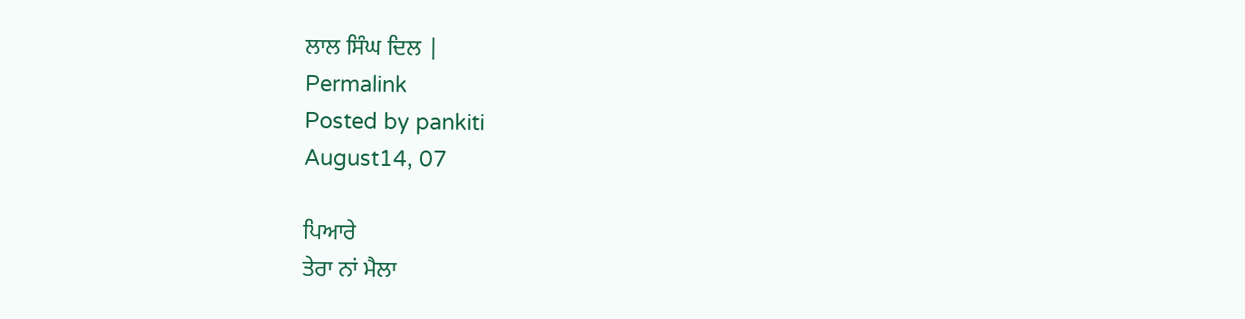ਲਾਲ ਸਿੰਘ ਦਿਲ |
Permalink
Posted by pankiti
August14, 07

ਪਿਆਰੇ
ਤੇਰਾ ਨਾਂ ਮੈਲਾ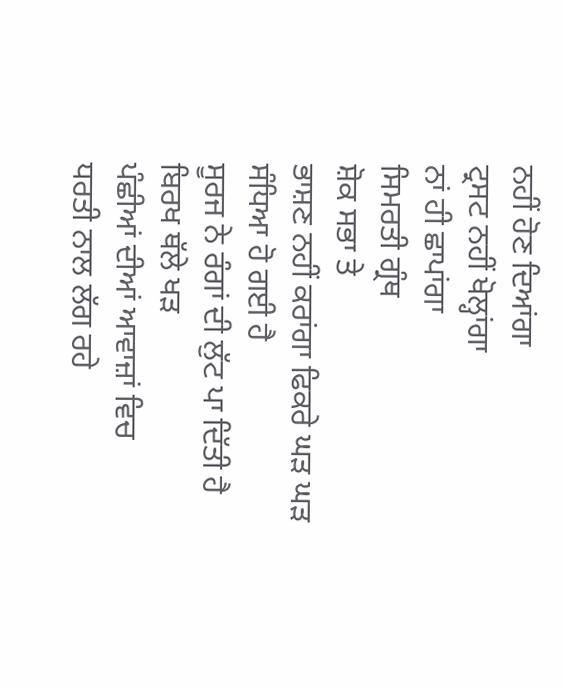ਨਹੀਂ ਹੋਣ ਦਿਆਂਗਾ
ਟ੍ਰਸਟ ਨਹੀਂ ਖੋਲ੍ਹਾਂਗਾ
ਨਾਂ ਹੀ ਛਾਪਾਂਗਾ
ਸਿਮਰਤੀ ਗ੍ਰੰਥ
ਸ਼ੋਕ ਸਭਾ ਤੇ
ਭਾਸ਼ਣ ਨਹੀਂ ਕਰਾਂਗਾ ਫਿਕਰੇ ਘੜ ਘੜ
ਸੰਧਿਆ ਹੋ ਗਈ ਹੈ
ਸੂਰਜ ਨੇ ਰੰਗਾਂ ਦੀ ਲੁੱਟ ਪਾ ਦਿੱਤੀ ਹੈ
ਬਿਰਖ ਥੱਲੇ ਖੜ
ਪੰਛੀਆਂ ਦੀਆਂ ਆਵਾਜ਼ਾਂ ਵਿਚ
ਧਰਤੀ ਨਾਲ ਲੱਗ ਰਹੇ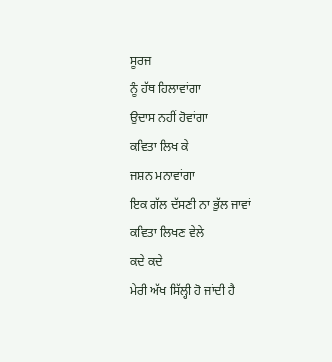ਸੂਰਜ
ਨੂੰ ਹੱਥ ਹਿਲਾਵਾਂਗਾ
ਉਦਾਸ ਨਹੀਂ ਹੋਵਾਂਗਾ
ਕਵਿਤਾ ਲਿਖ ਕੇ
ਜਸ਼ਨ ਮਨਾਵਾਂਗਾ
ਇਕ ਗੱਲ ਦੱਸਣੀ ਨਾ ਭੁੱਲ ਜਾਵਾਂ
ਕਵਿਤਾ ਲਿਖਣ ਵੇਲੇ
ਕਦੇ ਕਦੇ
ਮੇਰੀ ਅੱਖ ਸਿੱਲ੍ਹੀ ਹੋ ਜਾਂਦੀ ਹੈ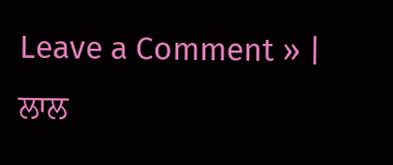Leave a Comment » |
ਲਾਲ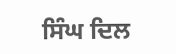ਸਿੰਘ ਦਿਲ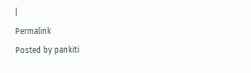|
Permalink
Posted by pankiti